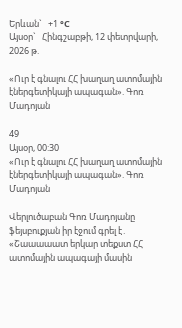Երևան`   +1 °C
Այսօր`   Հինգշաբթի, 12 փետրվարի, 2026 թ.

«Ուր է գնալու ՀՀ խաղաղ ատոմային էներգետիկայի ապագան». Գոռ Մադոյան

49
Այսօր, 00:30
«Ուր է գնալու ՀՀ խաղաղ ատոմային էներգետիկայի ապագան». Գոռ Մադոյան

Վերլուծաբան Գոռ Մադոյանը ֆեյսբուքյան իր էջում գրել է․ «Շաաաաատ երկար տեքստ ՀՀ ատոմային ապագայի մասին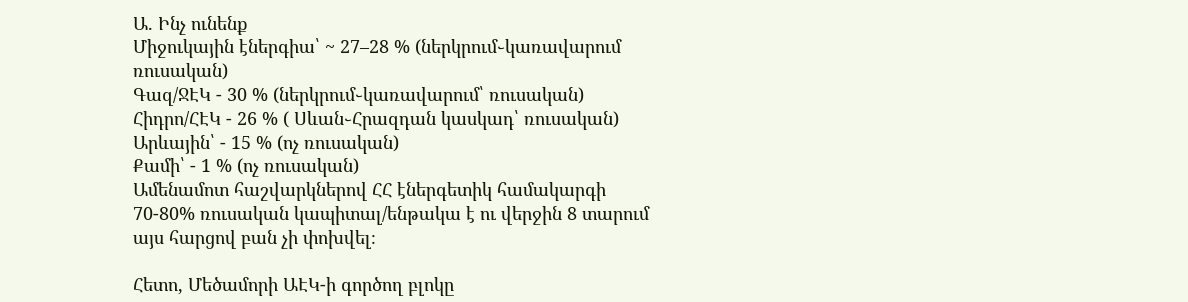Ա. Ինչ ունենք
Միջուկային էներգիա՝ ~ 27–28 % (ներկրում֊կառավարում ռուսական)
Գազ/ՋԷԿ - 30 % (ներկրում֊կառավարում՝ ռուսական)
Հիդրո/ՀԷԿ - 26 % ( Սևան֊Հրազդան կասկադ՝ ռուսական)
Արևային՝ - 15 % (ոչ ռուսական)
Քամի՝ - 1 % (ոչ ռուսական)
Ամենամոտ հաշվարկներով ՀՀ էներգետիկ համակարգի 70-80% ռուսական կապիտալ/ենթակա է ու վերջին 8 տարում այս հարցով բան չի փոխվել։

Հետո, Մեծամորի ԱԷԿ-ի գործող բլոկը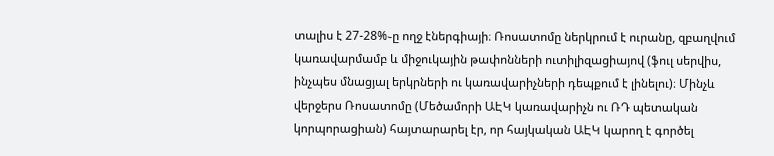տալիս է 27-28%֊ը ողջ էներգիայի։ Ռոսատոմը ներկրում է ուրանը, զբաղվում կառավարմամբ և միջուկային թափոնների ուտիլիզացիայով (ֆուլ սերվիս, ինչպես մնացյալ երկրների ու կառավարիչների դեպքում է լինելու)։ Մինչև վերջերս Ռոսատոմը (Մեծամորի ԱԷԿ կառավարիչն ու ՌԴ պետական կորպորացիան) հայտարարել էր, որ հայկական ԱԷԿ կարող է գործել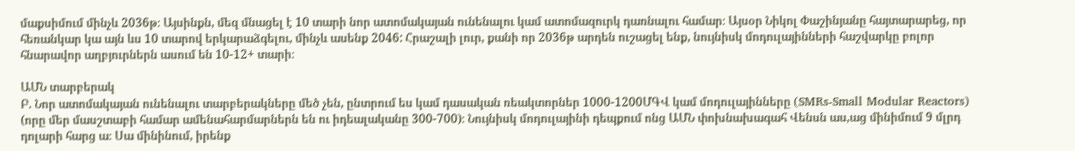մաքսիմում մինչև 2036թ։ Այսինքն, մեզ մնացել է 10 տարի նոր ատոմակայան ունենալու կամ ատոմազուրկ դառնալու համար։ Այսօր Նիկոլ Փաշինյանը հայտարարեց, որ հեռանկար կա այն ևս 10 տարով երկարաձգելու, մինչև ասենք 2046: Հրաշալի լուր, քանի որ 2036թ արդեն ուշացել ենք, նույնիսկ մոդուլայինների հաշվարկը բոլոր հնարավոր աղբյուրներն ասում են 10-12+ տարի։

ԱՄՆ տարբերակ
Բ. Նոր ատոմակայան ունենալու տարբերակները մեծ չեն, ընտրում ես կամ դասական ռեակտորներ 1000-1200ՄԳՎ կամ մոդուլայինները (SMRs-Small Modular Reactors) (որը մեր մասշտաբի համար ամենահարմարներն են ու իդեալականը 300-700)։ Նույնիսկ մոդուլայինի դեպքում ոնց ԱՄՆ փոխնախագահ Վենսն աս,աց մինիմում 9 մլրդ դոլարի հարց ա։ Սա մինինում, իրենք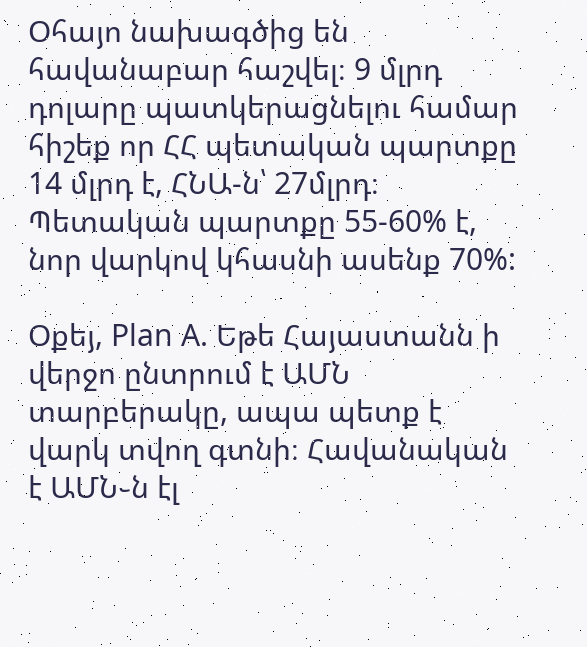Օհայո նախագծից են հավանաբար հաշվել։ 9 մլրդ դոլարը պատկերացնելու համար հիշեք որ ՀՀ պետական պարտքը 14 մլրդ է, ՀՆԱ-ն՝ 27մլրդ։ Պետական պարտքը 55-60% է, նոր վարկով կհասնի ասենք 70%:

Օքեյ, Plan A. Եթե Հայաստանն ի վերջո ընտրում է ԱՄՆ տարբերակը, ապա պետք է վարկ տվող գտնի։ Հավանական է ԱՄՆ֊ն էլ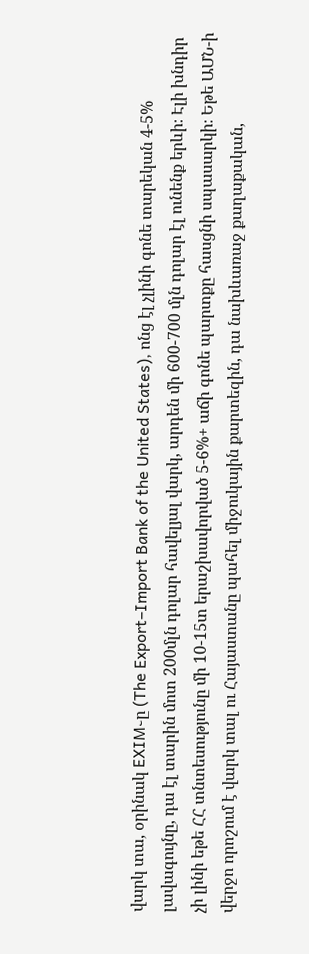վարկ տա, օրինակ EXIM֊ը (The Export–Import Bank of the United States), ոնց էլ չլինի գոնե տարեկան 4-5% լավագույնը, դա էլ տարին մոտ 200մլն դոլար հավելյալ վարկ, արդեն մի 600-700 մլն դոլար էլ ունենք երևի։ Էլի խնդիր չի լինի եթե ՀՀ տնտեսությունը մի 10-15տ երաշխավորված 5-6%+ աճի գոնե պարտքը հասցնի սպասարկի։ Եթե ԱՄՆ-ի վերջո որոշում է վարկ տալ ու Հայաստանը պահել միջուկային քարտեզին, դա նախևառաջ քաղաքական,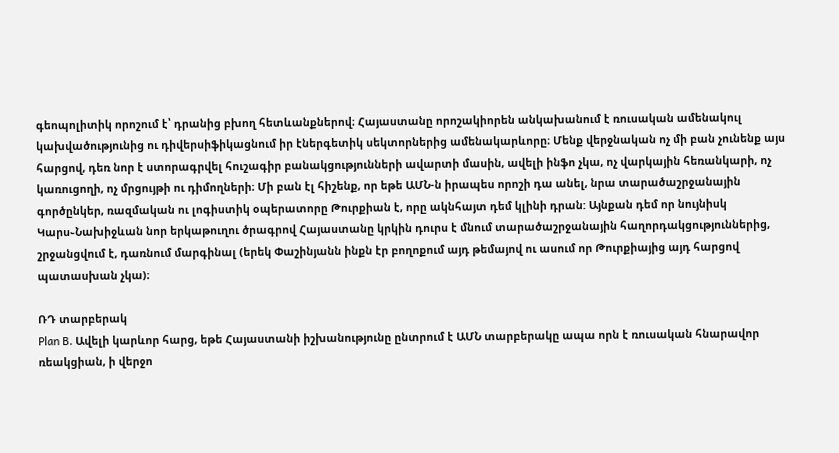գեոպոլիտիկ որոշում է՝ դրանից բխող հետևանքներով։ Հայաստանը որոշակիորեն անկախանում է ռուսական ամենակուլ կախվածությունից ու դիվերսիֆիկացնում իր էներգետիկ սեկտորներից ամենակարևորը։ Մենք վերջնական ոչ մի բան չունենք այս հարցով, դեռ նոր է ստորագրվել հուշագիր բանակցությունների ավարտի մասին, ավելի ինֆո չկա, ոչ վարկային հեռանկարի, ոչ կառուցողի, ոչ մրցույթի ու դիմողների։ Մի բան էլ հիշենք, որ եթե ԱՄՆ-ն իրապես որոշի դա անել, նրա տարածաշրջանային գործընկեր, ռազմական ու լոգիստիկ օպերատորը Թուրքիան է, որը ակնհայտ դեմ կլինի դրան: Այնքան դեմ որ նույնիսկ Կարս֊Նախիջևան նոր երկաթուղու ծրագրով Հայաստանը կրկին դուրս է մնում տարածաշրջանային հաղորդակցություններից, շրջանցվում է, դառնում մարգինալ (երեկ Փաշինյանն ինքն էր բողոքում այդ թեմայով ու ասում որ Թուրքիայից այդ հարցով պատասխան չկա)։

ՌԴ տարբերակ
Plan B. Ավելի կարևոր հարց, եթե Հայաստանի իշխանությունը ընտրում է ԱՄՆ տարբերակը ապա որն է ռուսական հնարավոր ռեակցիան, ի վերջո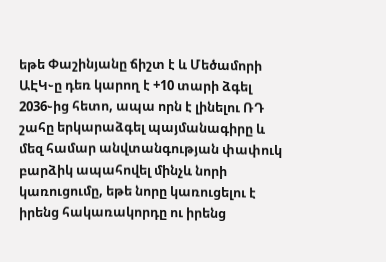եթե Փաշինյանը ճիշտ է և Մեծամորի ԱԷԿ֊ը դեռ կարող է +10 տարի ձգել 2036֊ից հետո, ապա որն է լինելու ՌԴ շահը երկարաձգել պայմանագիրը և մեզ համար անվտանգության փափուկ բարձիկ ապահովել մինչև նորի կառուցումը, եթե նորը կառուցելու է իրենց հակառակորդը ու իրենց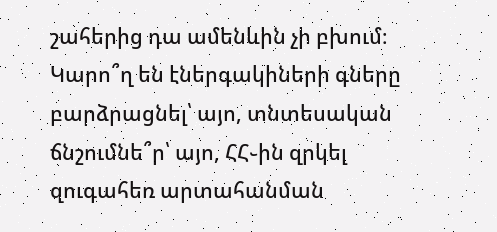շահերից դա ամենևին չի բխում։ Կարո՞ղ են էներգակիների գները բարձրացնել՝ այո, տնտեսական ճնշումնե՞ր՝ այո, ՀՀ֊ին զրկել զուգահեռ արտահանման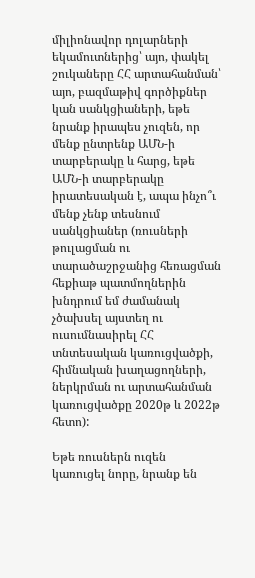միլիոնավոր դոլարների եկամուտներից՝ այո, փակել շուկաները ՀՀ արտահանման՝ այո, բազմաթիվ գործիքներ կան սանկցիաների, եթե նրանք իրապես չուզեն, որ մենք ընտրենք ԱՄՆ-ի տարբերակը և հարց, եթե ԱՄՆ-ի տարբերակը իրատեսական է, ապա ինչո՞ւ մենք չենք տեսնում սանկցիաներ (ռուսների թուլացման ու տարածաշրջանից հեռացման հեքիաթ պատմողներին խնդրում եմ ժամանակ չծախսել այստեղ ու ուսումնասիրել ՀՀ տնտեսական կառուցվածքի, հիմնական խաղացողների, ներկրման ու արտահանման կառուցվածքը 2020թ և 2022թ հետո):

Եթե ռուսներն ուզեն կառուցել նորը, նրանք են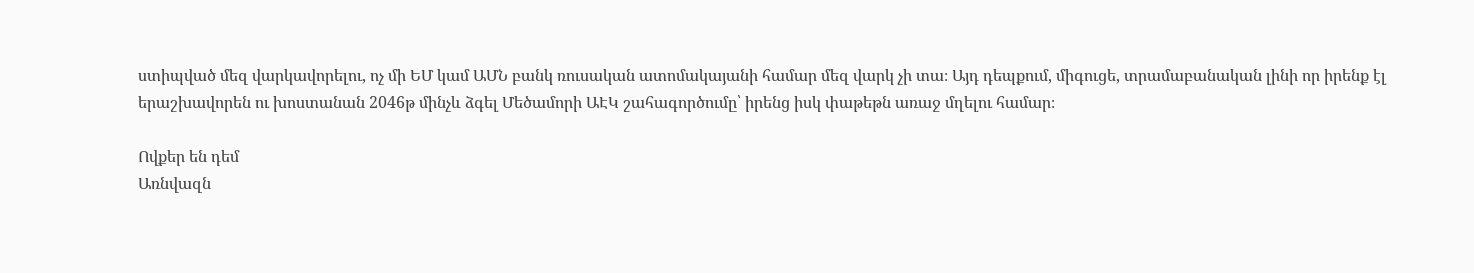ստիպված մեզ վարկավորելու, ոչ մի ԵՄ կամ ԱՄՆ բանկ ռուսական ատոմակայանի համար մեզ վարկ չի տա։ Այդ դեպքում, միգուցե, տրամաբանական լինի որ իրենք էլ երաշխավորեն ու խոստանան 2046թ մինչև ձգել Մեծամորի ԱԷԿ շահագործումը՝ իրենց իսկ փաթեթն առաջ մղելու համար։

Ովքեր են դեմ
Առնվազն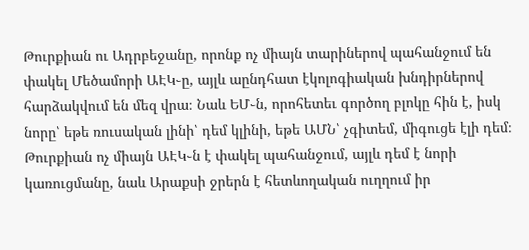Թուրքիան ու Ադրբեջանը, որոնք ոչ միայն տարիներով պահանջում են փակել Մեծամորի ԱԷԿ֊ը, այլև աընդհատ էկոլոգիական խնդիրներով հարձակվում են մեզ վրա։ Նաև ԵՄ֊ն, որոհետեւ գործող բլոկը հին է, իսկ նորը՝ եթե ռուսական լինի՝ դեմ կլինի, եթե ԱՄՆ՝ չգիտեմ, միգուցե էլի դեմ։ Թուրքիան ոչ միայն ԱԷԿ֊ն է փակել պահանջում, այլև դեմ է նորի կառուցմանը, նաև Արաքսի ջրերն է հետևողական ուղղում իր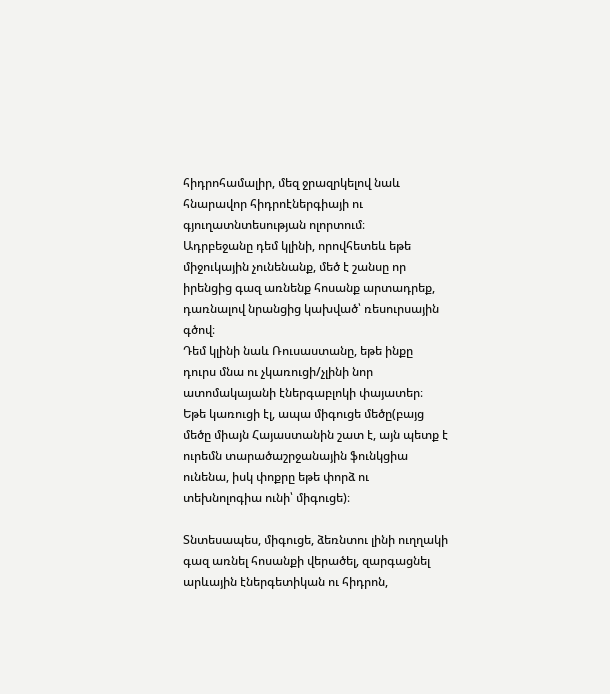հիդրոհամալիր, մեզ ջրազրկելով նաև հնարավոր հիդրոէներգիայի ու գյուղատնտեսության ոլորտում։
Ադրբեջանը դեմ կլինի, որովհետեև եթե միջուկային չունենանք, մեծ է շանսը որ իրենցից գազ առնենք հոսանք արտադրեք, դառնալով նրանցից կախված՝ ռեսուրսային գծով։
Դեմ կլինի նաև Ռուսաստանը, եթե ինքը դուրս մնա ու չկառուցի/չլինի նոր ատոմակայանի էներգաբլոկի փայատեր։ Եթե կառուցի էլ, ապա միգուցե մեծը(բայց մեծը միայն Հայաստանին շատ է, այն պետք է ուրեմն տարածաշրջանային ֆունկցիա ունենա, իսկ փոքրը եթե փորձ ու տեխնոլոգիա ունի՝ միգուցե)։

Տնտեսապես, միգուցե, ձեռնտու լինի ուղղակի գազ առնել հոսանքի վերածել, զարգացնել արևային էներգետիկան ու հիդրոն,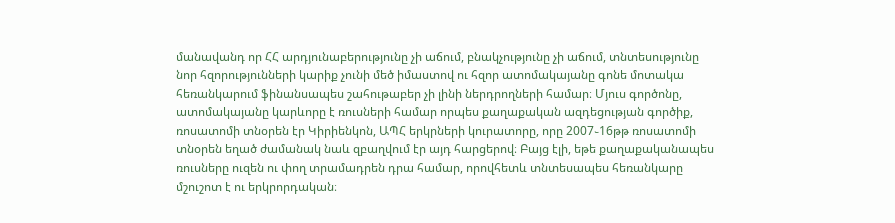մանավանդ որ ՀՀ արդյունաբերությունը չի աճում, բնակչությունը չի աճում, տնտեսությունը նոր հզորությունների կարիք չունի մեծ իմաստով ու հզոր ատոմակայանը գոնե մոտակա հեռանկարում ֆինանսապես շահութաբեր չի լինի ներդրողների համար։ Մյուս գործոնը, ատոմակայանը կարևորը է ռուսների համար որպես քաղաքական ազդեցության գործիք, ռոսատոմի տնօրեն էր Կիրիենկոն, ԱՊՀ երկրների կուրատորը, որը 2007֊16թթ ռոսատոմի տնօրեն եղած ժամանակ նաև զբաղվում էր այդ հարցերով։ Բայց էլի, եթե քաղաքականապես ռուսները ուզեն ու փող տրամադրեն դրա համար, որովհետև տնտեսապես հեռանկարը մշուշոտ է ու երկրորդական։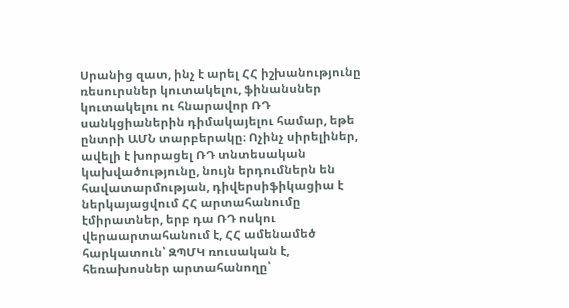Սրանից զատ, ինչ է արել ՀՀ իշխանությունը ռեսուրսներ կուտակելու, ֆինանսներ կուտակելու ու հնարավոր ՌԴ սանկցիաներին դիմակայելու համար, եթե ընտրի ԱՄՆ տարբերակը։ Ոչինչ սիրելիներ, ավելի է խորացել ՌԴ տնտեսական կախվածությունը, նույն երդումներն են հավատարմության, դիվերսիֆիկացիա է ներկայացվում ՀՀ արտահանումը էմիրատներ, երբ դա ՌԴ ոսկու վերաարտահանում է, ՀՀ ամենամեծ հարկատուն՝ ԶՊՄԿ ռուսական է, հեռախոսներ արտահանողը՝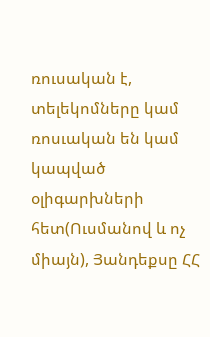ռուսական է, տելեկոմները կամ ռոսւական են կամ կապված օլիգարխների հետ(Ուսմանով և ոչ միայն), Յանդեքսը ՀՀ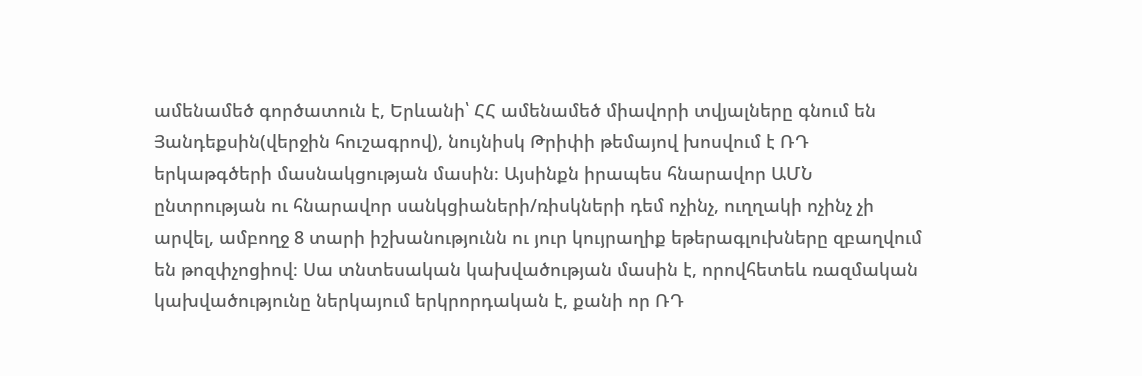ամենամեծ գործատուն է, Երևանի՝ ՀՀ ամենամեծ միավորի տվյալները գնում են Յանդեքսին(վերջին հուշագրով), նույնիսկ Թրիփի թեմայով խոսվում է ՌԴ երկաթգծերի մասնակցության մասին։ Այսինքն իրապես հնարավոր ԱՄՆ ընտրության ու հնարավոր սանկցիաների/ռիսկների դեմ ոչինչ, ուղղակի ոչինչ չի արվել, ամբողջ 8 տարի իշխանությունն ու յուր կույրաղիք եթերագլուխները զբաղվում են թոզփչոցիով։ Սա տնտեսական կախվածության մասին է, որովհետեև ռազմական կախվածությունը ներկայում երկրորդական է, քանի որ ՌԴ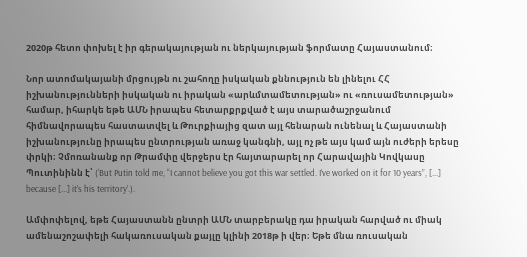2020թ հետո փոխել է իր գերակայության ու ներկայության ֆորմատը Հայաստանում։

Նոր ատոմակայանի մրցույթն ու շահողը իսկական քննություն են լինելու ՀՀ իշխանությունների իսկական ու իրական «արևմտամետության» ու «ռուսամետության» համար, իհարկե եթե ԱՄՆ իրապես հետարքրքված է այս տարածաշրջանում հիմնավորապես հաստատվել և Թուրքիայից զատ այլ հենարան ունենալ և Հայաստանի իշխանությունը իրապես ընտրության առաջ կանգնի, այլ ոչ թե այս կամ այն ուժերի երեսը փրկի։ Չմոռանանք որ Թրամփը վերջերս էր հայտարարել որ Հարավային Կովկասը Պուտինինն է՝ (‘But Putin told me, “I cannot believe you got this war settled. I’ve worked on it for 10 years”, [...] because [...] it’s his territory’.).

Ամփոփելով, եթե Հայաստանն ընտրի ԱՄՆ տարբերակը դա իրական հարված ու միակ ամենաշոշափելի հակառուսական քայլը կլինի 2018թ ի վեր։ Եթե մնա ռուսական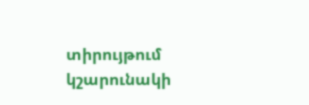տիրույթում կշարունակի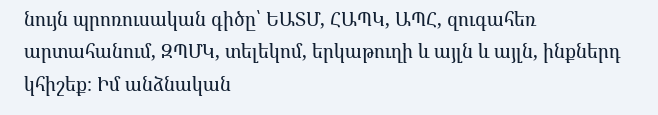նույն պրոռուսական գիծը՝ ԵԱՏՄ, ՀԱՊԿ, ԱՊՀ, զուգահեռ արտահանում, ԶՊՄԿ, տելեկոմ, երկաթուղի և այլն և այլն, ինքներդ կհիշեք։ Իմ անձնական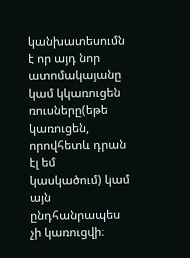կանխատեսումն է որ այդ նոր ատոմակայանը կամ կկառուցեն ռուսները(եթե կառուցեն, որովհետև դրան էլ եմ կասկածում) կամ այն ընդհանրապես չի կառուցվի։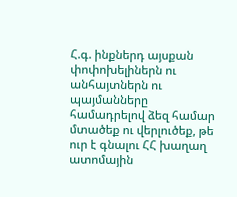Հ.գ. ինքներդ այսքան փոփոխելիներն ու անհայտներն ու պայմանները համադրելով ձեզ համար մտածեք ու վերլուծեք, թե ուր է գնալու ՀՀ խաղաղ ատոմային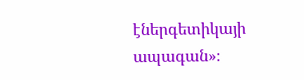էներգետիկայի ապագան»։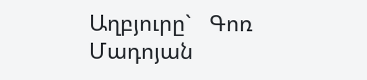Աղբյուրը`   Գոռ Մադոյան